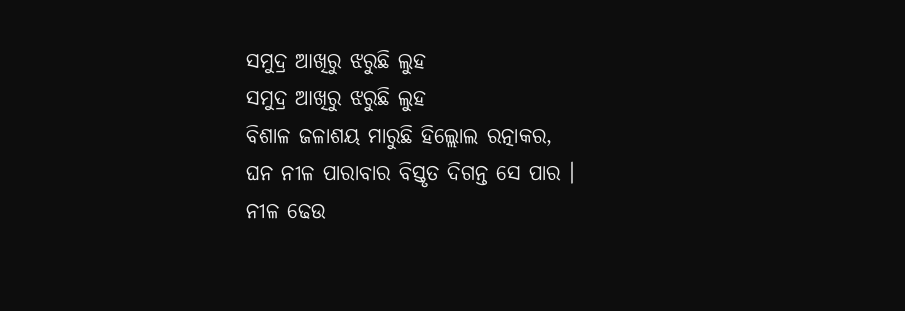ସମୁଦ୍ର ଆଖିରୁ ଝରୁଛି ଲୁହ
ସମୁଦ୍ର ଆଖିରୁ ଝରୁଛି ଲୁହ
ବିଶାଳ ଜଳାଶୟ ମାରୁଛି ହିଲ୍ଲୋଲ ରତ୍ନାକର,
ଘନ ନୀଳ ପାରାବାର ବିସ୍ତୃତ ଦିଗନ୍ତ ସେ ପାର ।
ନୀଳ ଢେଉ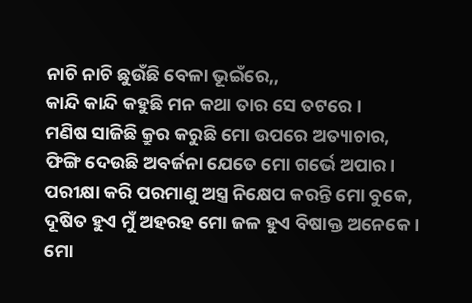ନାଚି ନାଚି ଛୁଉଁଛି ବେଳା ଭୂଇଁରେ,,
କାନ୍ଦି କାନ୍ଦି କହୁଛି ମନ କଥା ତାର ସେ ତଟରେ ।
ମଣିଷ ସାଜିଛି କ୍ରୁର କରୁଛି ମୋ ଉପରେ ଅତ୍ୟାଚାର,
ଫିଙ୍ଗି ଦେଉଛି ଅବର୍ଜନା ଯେତେ ମୋ ଗର୍ଭେ ଅପାର।
ପରୀକ୍ଷା କରି ପରମାଣୁ ଅସ୍ତ୍ର ନିକ୍ଷେପ କରନ୍ତି ମୋ ବୁକେ,
ଦୂଷିତ ହୁଏ ମୁଁ ଅହରହ ମୋ ଜଳ ହୁଏ ବିଷାକ୍ତ ଅନେକେ।
ମୋ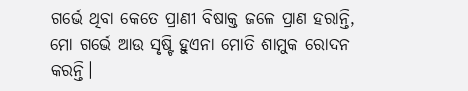ଗର୍ଭେ ଥିବା କେତେ ପ୍ରାଣୀ ବିଷାକ୍ତ ଜଳେ ପ୍ରାଣ ହରାନ୍ତି,
ମୋ ଗର୍ଭେ ଆଉ ସୃଷ୍ଟି ହୁଏନା ମୋତି ଶାମୁକ ରୋଦନ କରନ୍ତି।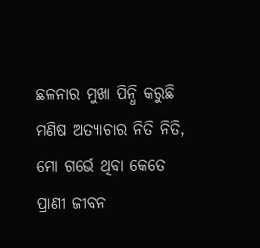ଛଳନାର ମୁଖା ପିନ୍ଧି କରୁଛି ମଣିଷ ଅତ୍ୟାଚାର ନିତି ନିତି,
ମୋ ଗର୍ଭେ ଥିବା କେତେ ପ୍ରାଣୀ ଜୀବନ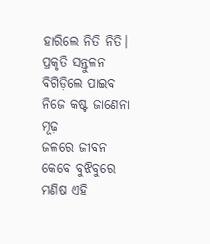ହାରିଲେ ନିତି ନିତି।
ପ୍ରକୃତି ସନ୍ତୁଳନ ବିଗିଡ଼ିଲେ ପାଇବ ନିଜେ କଷ୍ଟ ଜାଣେନା ମୂଢ଼
ଜଳରେ ଜୀବନ କେବେ ବୁଝିବୁରେ ମଣିଷ ଏହି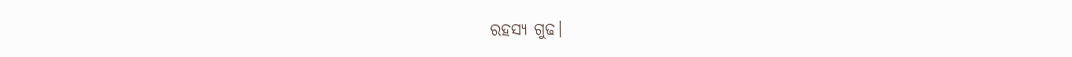ରହସ୍ୟ ଗୁଢ।